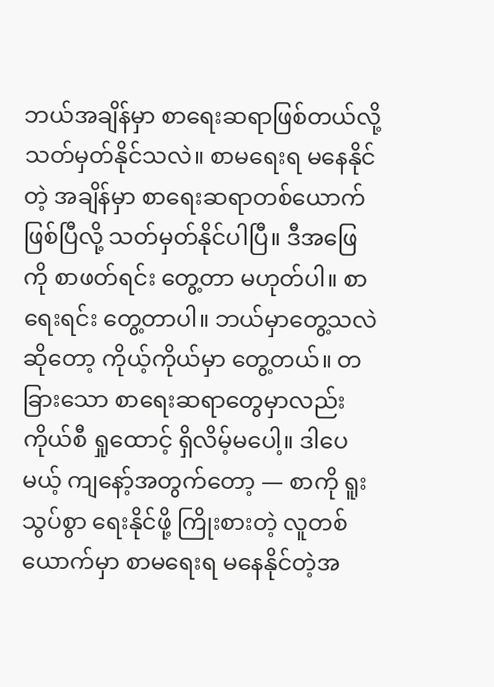ဘယ်အချိန်မှာ စာရေးဆရာဖြစ်တယ်လို့ သတ်မှတ်နိုင်သလဲ။ စာမရေးရ မနေနိုင်တဲ့ အချိန်မှာ စာရေးဆရာတစ်ယောက်ဖြစ်ပြီလို့ သတ်မှတ်နိုင်ပါပြီ။ ဒီအဖြေကို စာဖတ်ရင်း တွေ့တာ မဟုတ်ပါ။ စာရေးရင်း တွေ့တာပါ။ ဘယ်မှာတွေ့သလဲဆိုတော့ ကိုယ့်ကိုယ်မှာ တွေ့တယ်။ တခြားသော စာရေးဆရာတွေမှာလည်း ကိုယ်စီ ရှုထောင့် ရှိလိမ့်မပေါ့။ ဒါပေမယ့် ကျနော့်အတွက်တော့ — စာကို ရူးသွပ်စွာ ရေးနိုင်ဖို့ ကြိုးစားတဲ့ လူတစ်ယောက်မှာ စာမရေးရ မနေနိုင်တဲ့အ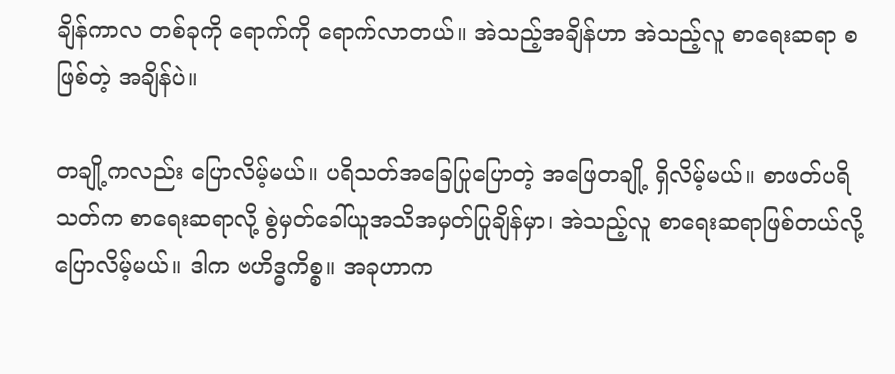ချိန်ကာလ တစ်ခုကို ရောက်ကို ရောက်လာတယ်။ အဲသည့်အချိန်ဟာ အဲသည့်လူ စာရေးဆရာ စဖြစ်တဲ့ အချိန်ပဲ။

တချို့ကလည်း ပြောလိမ့်မယ်။ ပရိသတ်အခြေပြုပြောတဲ့ အဖြေတချို့ ရှိလိမ့်မယ်။ စာဖတ်ပရိသတ်က စာရေးဆရာလို့ စွဲမှတ်ခေါ်ယူအသိအမှတ်ပြုချိန်မှာ၊ အဲသည့်လူ စာရေးဆရာဖြစ်တယ်လို့ ပြောလိမ့်မယ်။ ဒါက ဗဟိဒ္ဓကိစ္စ။ အခုဟာက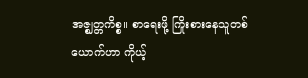အဇ္ဈတ္တကိစ္စ။ စာရေးဖို့ ကြိုးစားနေသူတစ်ယောက်ဟာ ကိုယ့်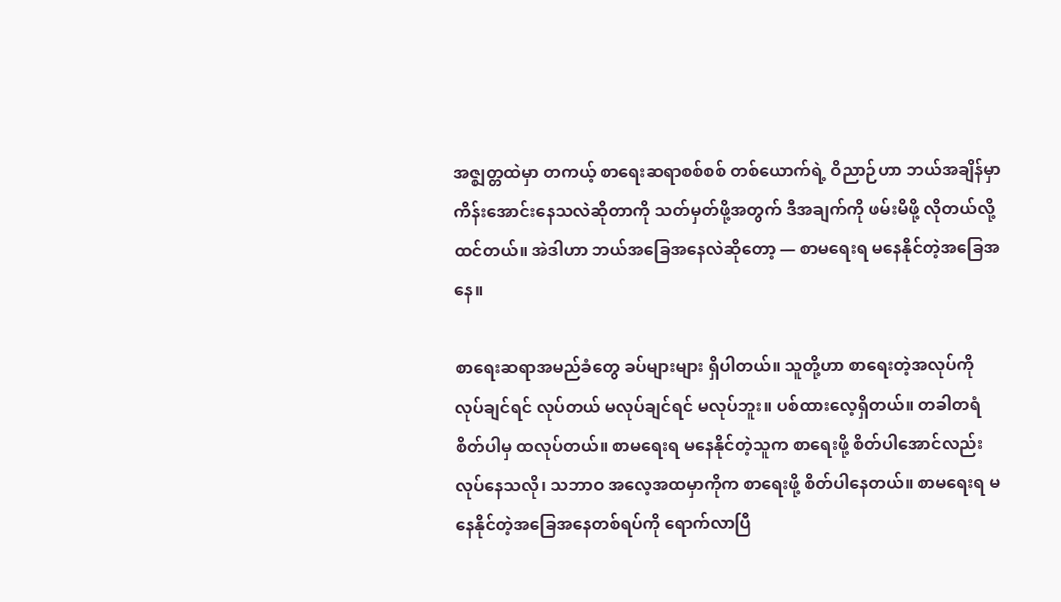အဇ္ဈတ္တထဲမှာ တကယ့် စာရေးဆရာစစ်စစ် တစ်ယောက်ရဲ့ ဝိညာဉ်ဟာ ဘယ်အချိန်မှာ ကိန်းအောင်းနေသလဲဆိုတာကို သတ်မှတ်ဖို့အတွက် ဒီအချက်ကို ဖမ်းမိဖို့ လိုတယ်လို့ ထင်တယ်။ အဲဒါဟာ ဘယ်အခြေအနေလဲဆိုတော့ — စာမရေးရ မနေနိုင်တဲ့အခြေအနေ။

စာရေးဆရာအမည်ခံတွေ ခပ်များများ ရှိပါတယ်။ သူတို့ဟာ စာရေးတဲ့အလုပ်ကို လုပ်ချင်ရင် လုပ်တယ် မလုပ်ချင်ရင် မလုပ်ဘူး။ ပစ်ထားလေ့ရှိတယ်။ တခါတရံ စိတ်ပါမှ ထလုပ်တယ်။ စာမရေးရ မနေနိုင်တဲ့သူက စာရေးဖို့ စိတ်ပါအောင်လည်း လုပ်နေသလို၊ သဘာဝ အလေ့အထမှာကိုက စာရေးဖို့ စိတ်ပါနေတယ်။ စာမရေးရ မနေနိုင်တဲ့အခြေအနေတစ်ရပ်ကို ရောက်လာပြီ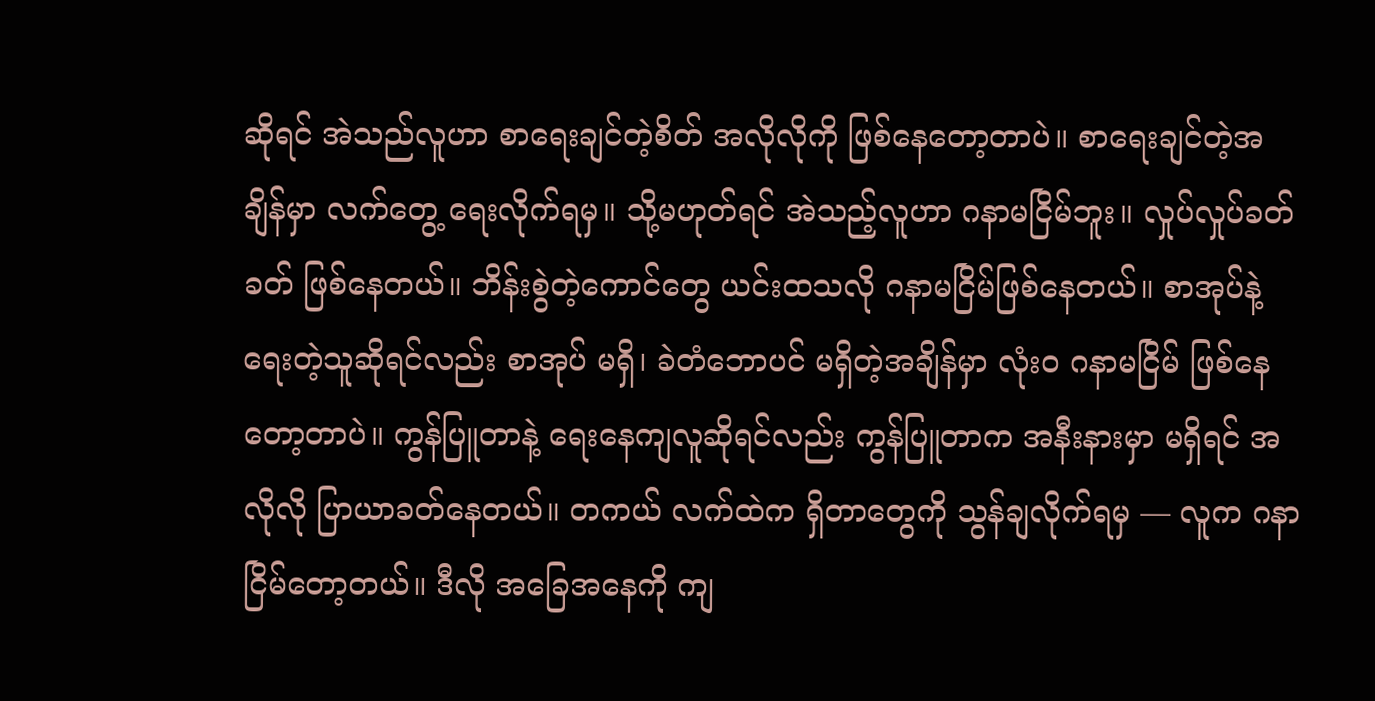ဆိုရင် အဲသည်လူဟာ စာရေးချင်တဲ့စိတ် အလိုလိုကို ဖြစ်နေတော့တာပဲ။ စာရေးချင်တဲ့အချိန်မှာ လက်တွေ့ ရေးလိုက်ရမှ။ သို့မဟုတ်ရင် အဲသည့်လူဟာ ဂနာမငြိမ်ဘူး။ လှုပ်လှုပ်ခတ်ခတ် ဖြစ်နေတယ်။ ဘိန်းစွဲတဲ့ကောင်တွေ ယင်းထသလို ဂနာမငြိမ်ဖြစ်နေတယ်။ စာအုပ်နဲ့ ရေးတဲ့သူဆိုရင်လည်း စာအုပ် မရှိ၊ ခဲတံဘောပင် မရှိတဲ့အချိန်မှာ လုံးဝ ဂနာမငြိမ် ဖြစ်နေတော့တာပဲ။ ကွန်ပြူတာနဲ့ ရေးနေကျလူဆိုရင်လည်း ကွန်ပြူတာက အနီးနားမှာ မရှိရင် အလိုလို ပြာယာခတ်နေတယ်။ တကယ် လက်ထဲက ရှိတာတွေကို သွန်ချလိုက်ရမှ — လူက ဂနာငြိမ်တော့တယ်။ ဒီလို အခြေအနေကို ကျ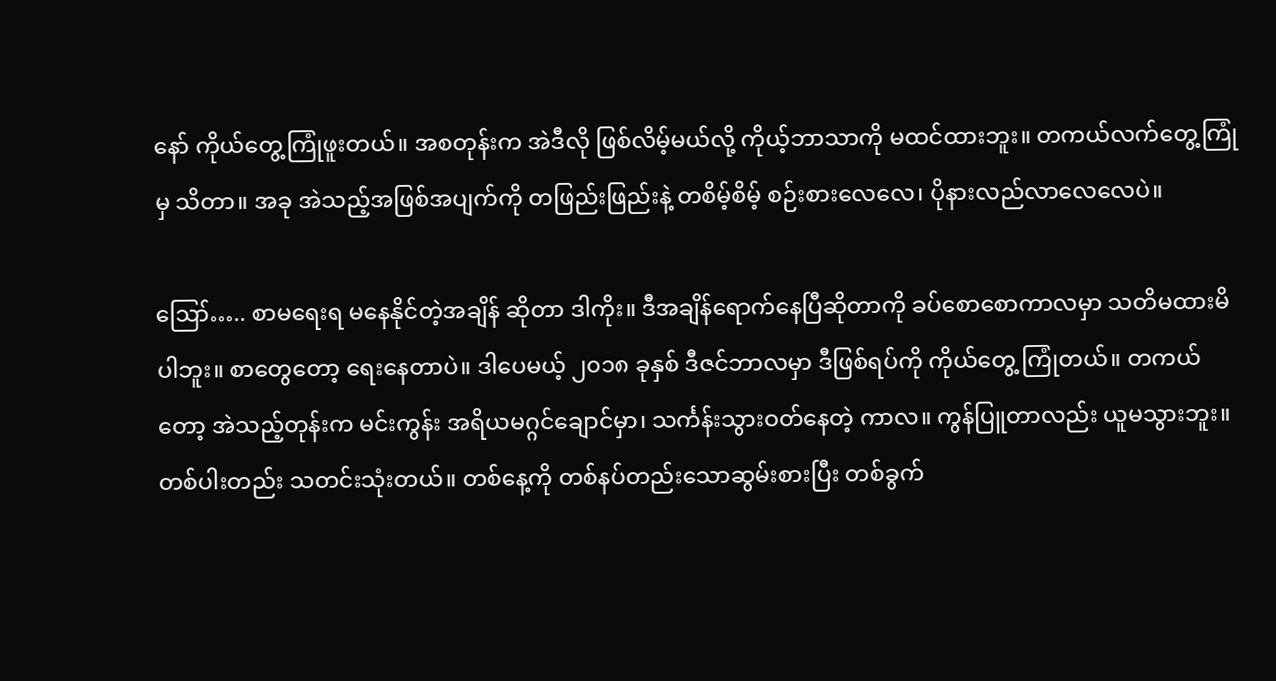နော် ကိုယ်တွေ့ကြုံဖူးတယ်။ အစတုန်းက အဲဒီလို ဖြစ်လိမ့်မယ်လို့ ကိုယ့်ဘာသာကို မထင်ထားဘူး။ တကယ်လက်တွေ့ကြုံမှ သိတာ။ အခု အဲသည့်အဖြစ်အပျက်ကို တဖြည်းဖြည်းနဲ့ တစိမ့်စိမ့် စဉ်းစားလေလေ၊ ပိုနားလည်လာလေလေပဲ။

ဪ….. စာမရေးရ မနေနိုင်တဲ့အချိန် ဆိုတာ ဒါကိုး။ ဒီအချိန်ရောက်နေပြီဆိုတာကို ခပ်စောစောကာလမှာ သတိမထားမိပါဘူး။ စာတွေတော့ ရေးနေတာပဲ။ ဒါပေမယ့် ၂၀၁၈ ခုနှစ် ဒီဇင်ဘာလမှာ ဒီဖြစ်ရပ်ကို ကိုယ်တွေ့ ကြုံတယ်။ တကယ်တော့ အဲသည့်တုန်းက မင်းကွန်း အရိယမဂ္ဂင်ချောင်မှာ၊ သင်္ကန်းသွားဝတ်နေတဲ့ ကာလ။ ကွန်ပြူတာလည်း ယူမသွားဘူး။ တစ်ပါးတည်း သတင်းသုံးတယ်။ တစ်နေ့ကို တစ်နပ်တည်းသောဆွမ်းစားပြီး တစ်ခွက်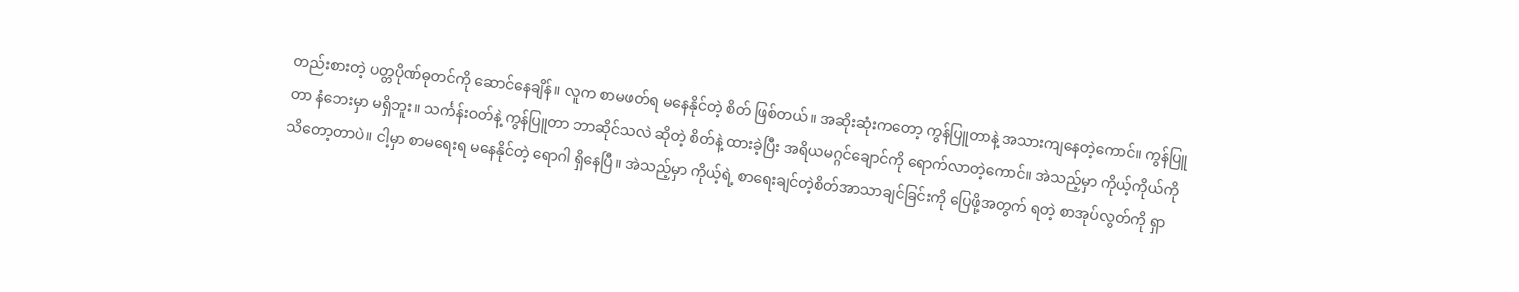တည်းစားတဲ့ ပတ္တပိုဏ်ဓုတင်ကို ဆောင်နေချိန်။ လူက စာမဖတ်ရ မနေနိုင်တဲ့ စိတ် ဖြစ်တယ်။ အဆိုးဆုံးကတော့ ကွန်ပြူတာနဲ့ အသားကျနေတဲ့ကောင်။ ကွန်ပြူတာ နံဘေးမှာ မရှိဘူး။ သင်္ကန်းဝတ်နဲ့ ကွန်ပြူတာ ဘာဆိုင်သလဲ ဆိုတဲ့ စိတ်နဲ့ ထားခဲ့ပြီး အရိယမဂ္ဂင်ချောင်ကို ရောက်လာတဲ့ကောင်။ အဲသည့်မှာ ကိုယ့်ကိုယ်ကို သိတော့တာပဲ။ ငါ့မှာ စာမရေးရ မနေနိုင်တဲ့ ရောဂါ ရှိနေပြီ။ အဲသည့်မှာ ကိုယ့်ရဲ့ စာရေးချင်တဲ့စိတ်အာသာချင်ခြင်းကို ပြေဖို့အတွက် ရတဲ့ စာအုပ်လွတ်ကို ရှာ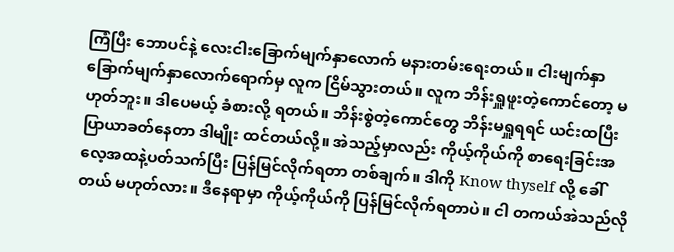ကြံပြီး ဘောပင်နဲ့ လေးငါးခြောက်မျက်နှာလောက် မနားတမ်းရေးတယ်။ ငါးမျက်နှာ ခြောက်မျက်နှာလောက်ရောက်မှ လူက ငြိမ်သွားတယ်။ လူက ဘိန်းရှူဖူးတဲ့ကောင်တော့ မဟုတ်ဘူး။ ဒါပေမယ့် ခံစားလို့ ရတယ်။ ဘိန်းစွဲတဲ့ကောင်တွေ ဘိန်းမရှူရရင် ယင်းထပြီး ပြာယာခတ်နေတာ ဒါမျိုး ထင်တယ်လို့။ အဲသည့်မှာလည်း ကိုယ့်ကိုယ်ကို စာရေးခြင်းအလေ့အထနဲ့ပတ်သက်ပြီး ပြန်မြင်လိုက်ရတာ တစ်ချက်။ ဒါကို Know thyself လို့ ခေါ်တယ် မဟုတ်လား။ ဒီနေရာမှာ ကိုယ့်ကိုယ်ကို ပြန်မြင်လိုက်ရတာပဲ။ ငါ တကယ်အဲသည်လို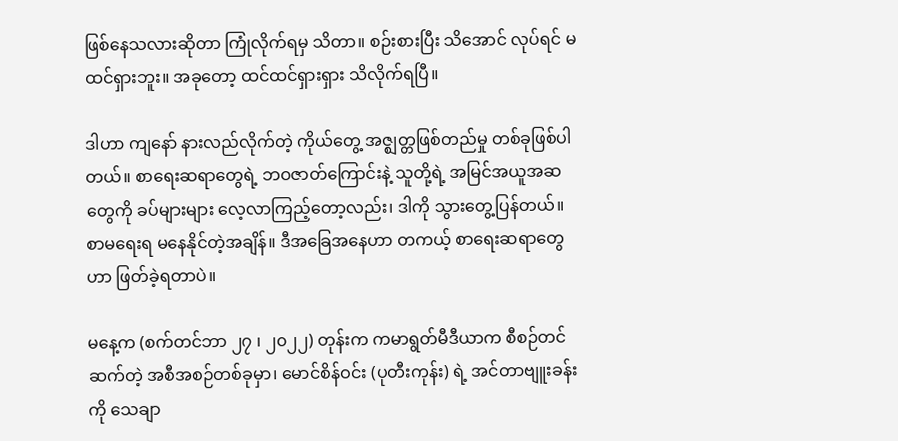ဖြစ်နေသလားဆိုတာ ကြုံလိုက်ရမှ သိတာ။ စဉ်းစားပြီး သိအောင် လုပ်ရင် မထင်ရှားဘူး။ အခုတော့ ထင်ထင်ရှားရှား သိလိုက်ရပြီ။

ဒါဟာ ကျနော် နားလည်လိုက်တဲ့ ကိုယ်တွေ့ အဇ္ဈတ္တဖြစ်တည်မှု တစ်ခုဖြစ်ပါတယ်။ စာရေးဆရာတွေရဲ့ ဘဝဇာတ်ကြောင်းနဲ့ သူတို့ရဲ့ အမြင်အယူအဆတွေကို ခပ်များများ လေ့လာကြည့်တော့လည်း၊ ဒါကို သွားတွေ့ပြန်တယ်။ စာမရေးရ မနေနိုင်တဲ့အချိန်။ ဒီအခြေအနေဟာ တကယ့် စာရေးဆရာတွေဟာ ဖြတ်ခဲ့ရတာပဲ။

မနေ့က (စက်တင်ဘာ ၂၇ ၊ ၂၀၂၂) တုန်းက ကမာရွတ်မီဒီယာက စီစဉ်တင်ဆက်တဲ့ အစီအစဉ်တစ်ခုမှာ၊ မောင်စိန်ဝင်း (ပုတီးကုန်း) ရဲ့ အင်တာဗျူးခန်းကို သေချာ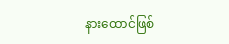နားထောင်ဖြစ်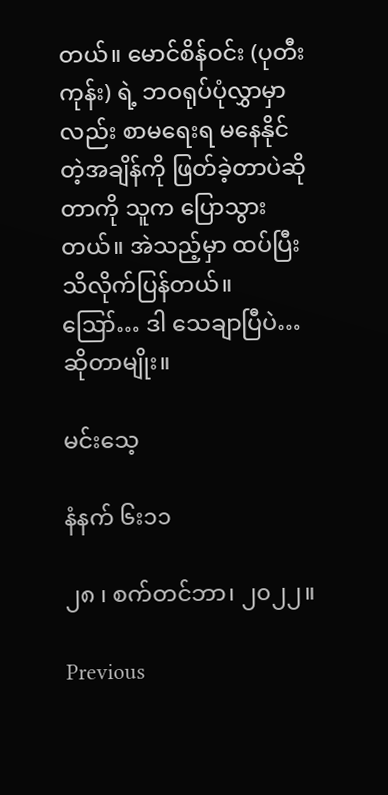တယ်။ မောင်စိန်ဝင်း (ပုတီးကုန်း) ရဲ့ ဘဝရုပ်ပုံလွှာမှာလည်း စာမရေးရ မနေနိုင်တဲ့အချိန်ကို ဖြတ်ခဲ့တာပဲဆိုတာကို သူက ပြောသွားတယ်။ အဲသည့်မှာ ထပ်ပြီး သိလိုက်ပြန်တယ်။ ဪ… ဒါ သေချာပြီပဲ… ဆိုတာမျိုး။

မင်းသေ့

နံနက် ၆း၁၁

၂၈ ၊ စက်တင်ဘာ၊ ၂၀၂၂။

Previous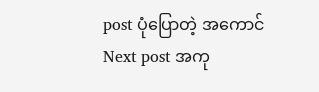post ပုံပြောတဲ့ အကောင်
Next post အကု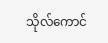သိုလ်ကောင်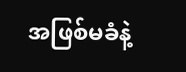အဖြစ်မခံနဲ့